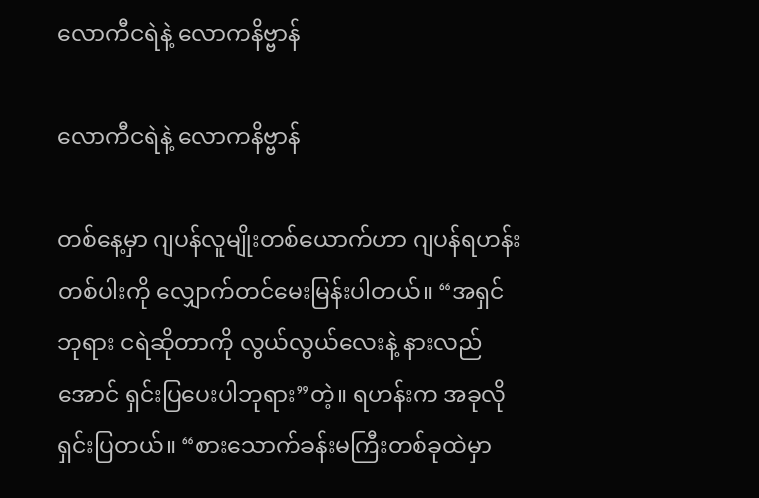လောကီငရဲနဲ့ လောကနိဗ္ဗာန်

လောကီငရဲနဲ့ လောကနိဗ္ဗာန်

တစ်နေ့မှာ ဂျပန်လူမျိုးတစ်ယောက်ဟာ ဂျပန်ရဟန်းတစ်ပါးကို လျှောက်တင်မေးမြန်းပါတယ်။ “အရှင်ဘုရား ငရဲဆိုတာကို လွယ်လွယ်လေးနဲ့ နားလည်အောင် ရှင်းပြပေးပါဘုရား”တဲ့။ ရဟန်းက အခုလိုရှင်းပြတယ်။ “စားသောက်ခန်းမကြီးတစ်ခုထဲမှာ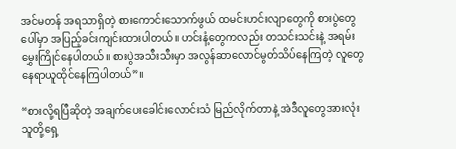အင်မတန် အရသာရှိတဲ့ စားကောင်းသောက်ဖွယ် ထမင်းဟင်းလျာတွေကို စားပွဲတွေပေါ်မှာ အပြည့်ခင်းကျင်းထားပါတယ်။ ဟင်းနံ့တွေကလည်း တသင်းသင်းနဲ့ အရမ်းမွှေးကြိုင်နေပါတယ်။ စားပွဲအသီးသီးမှာ အလွန်ဆာလောင်မွတ်သိပ်နေကြတဲ့ လူတွေ နေရာယူထိုင်နေကြပါတယ်”။

“စားလို့ရပြီဆိုတဲ့ အချက်ပေးခေါင်းလောင်းသံ မြည်လိုက်တာနဲ့ အဲဒီလူတွေအားလုံး သူတို့ရှေ့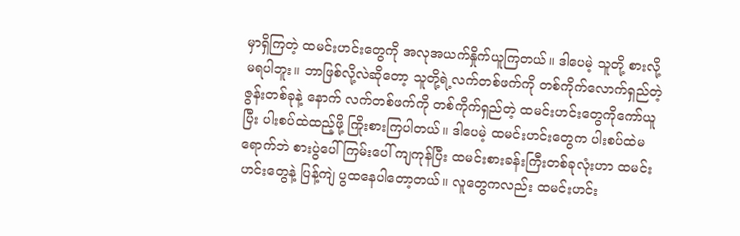မှာရှိကြတဲ့ ထမင်းဟင်းတွေကို အလုအယက်နှိုက်ယူကြတယ်။ ဒါပေမဲ့ သူတို့ စားလို့မရပါဘူး။ ဘာဖြစ်လို့လဲဆိုတော့ သူတို့ရဲ့လက်တစ်ဖက်ကို တစ်ကိုက်လောက်ရှည်တဲ့ ဇွန်းတစ်ခုနဲ့ နောက် လက်တစ်ဖက်ကို တစ်ကိုက်ရှည်တဲ့ ထမင်းဟင်းတွေကိုကော်ယူပြီး ပါးစပ်ထဲထည့်ဖို့ ကြိုးစားကြပါတယ်။ ဒါပေမဲ့ ထမင်းဟင်းတွေက ပါးစပ်ထဲမရောက်ဘဲ စားပွဲပေါ် ကြမ်းပေါ် ကျကုန်ပြီး ထမင်းစားခန်းကြီးတစ်ခုလုံးဟာ ထမင်းဟင်းတွေနဲ့ ပြန့်ကျဲ ပွထနေပါတော့တယ်။ လူတွေကလည်း ထမင်းဟင်း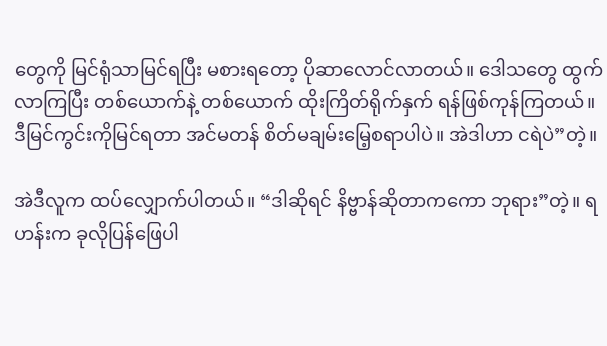တွေကို မြင်ရုံသာမြင်ရပြီး မစားရတော့ ပိုဆာလောင်လာတယ်။ ဒေါသတွေ ထွက်လာကြပြီး တစ်ယောက်နဲ့ တစ်ယောက် ထိုးကြိတ်ရိုက်နှက် ရန်ဖြစ်ကုန်ကြတယ်။ ဒီမြင်ကွင်းကိုမြင်ရတာ အင်မတန် စိတ်မချမ်းမြေ့စရာပါပဲ။ အဲဒါဟာ ငရဲပဲ”တဲ့။

အဲဒီလူက ထပ်လျှောက်ပါတယ်။ “ဒါဆိုရင် နိဗ္ဗာန်ဆိုတာကကော ဘုရား”တဲ့။ ရဟန်းက ခုလိုပြန်ဖြေပါ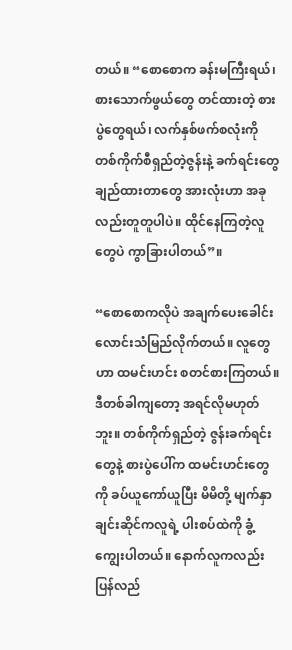တယ်။ “စောစောက ခန်းမကြီးရယ်၊ စားသောက်ဖွယ်တွေ တင်ထားတဲ့ စားပွဲတွေရယ်၊ လက်နှစ်ဖက်စလုံးကို တစ်ကိုက်စီရှည်တဲ့ဇွန်းနဲ့ ခက်ရင်းတွေချည်ထားတာတွေ အားလုံးဟာ အခုလည်းတူတူပါပဲ။ ထိုင်နေကြတဲ့လူတွေပဲ ကွာခြားပါတယ်”။

“စောစောကလိုပဲ အချက်ပေးခေါင်းလောင်းသံမြည်လိုက်တယ်။ လူတွေဟာ ထမင်းဟင်း စတင်စားကြတယ်။ ဒီတစ်ခါကျတော့ အရင်လိုမဟုတ်ဘူး။ တစ်ကိုက်ရှည်တဲ့ ဇွန်းခက်ရင်းတွေနဲ့ စားပွဲပေါ်က ထမင်းဟင်းတွေကို ခပ်ယူကော်ယူပြီး မိမိတို့ မျက်နှာချင်းဆိုင်ကလူရဲ့ ပါးစပ်ထဲကို ခွံ့ကျွေးပါတယ်။ နောက်လူကလည်း ပြန်လည်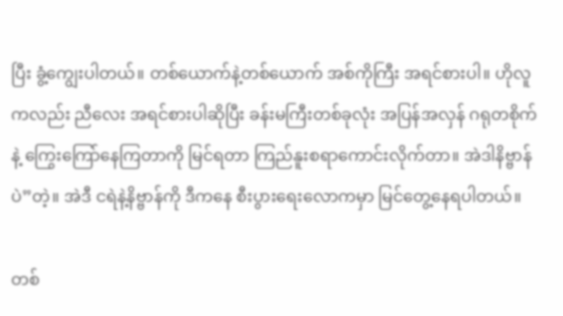ပြီး ခွံ့ကျွေးပါတယ်။ တစ်ယောက်နဲ့တစ်ယောက် အစ်ကိုကြီး အရင်စားပါ။ ဟိုလူကလည်း ညီလေး အရင်စားပါဆိုပြီး ခန်းမကြီးတစ်ခုလုံး အပြန်အလှန် ဂရုတစိုက်နဲ့ ကြွေးကြော်နေကြတာကို မြင်ရတာ ကြည်နူးစရာကောင်းလိုက်တာ။ အဲဒါနိဗ္ဗာန်ပဲ”တဲ့။ အဲဒီ ငရဲနဲ့နိဗ္ဗာန်ကို ဒီကနေ စီးပွားရေးလောကမှာ မြင်တွေ့နေရပါတယ်။

တစ်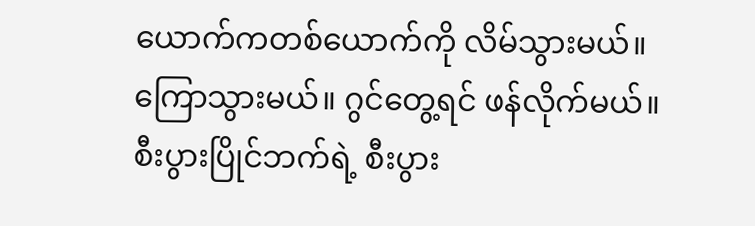ယောက်ကတစ်ယောက်ကို လိမ်သွားမယ်။ ကြောသွားမယ်။ ဂွင်တွေ့ရင် ဖန်လိုက်မယ်။ စီးပွားပြိုင်ဘက်ရဲ့ စီးပွား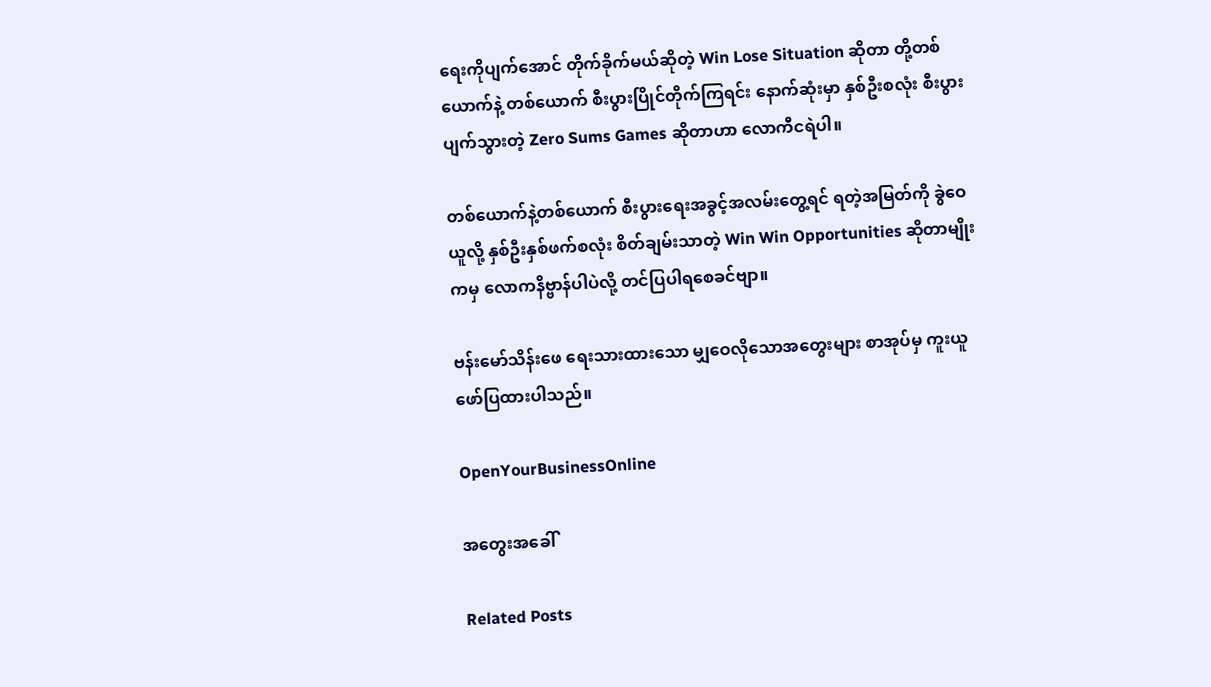ရေးကိုပျက်အောင် တိုက်ခိုက်မယ်ဆိုတဲ့ Win Lose Situation ဆိုတာ တို့တစ်ယောက်နဲ့ တစ်ယောက် စီးပွားပြိုင်တိုက်ကြရင်း နောက်ဆုံးမှာ နှစ်ဦးစလုံး စီးပွားပျက်သွားတဲ့ Zero Sums Games ဆိုတာဟာ လောကီငရဲပါ။

တစ်ယောက်နဲ့တစ်ယောက် စီးပွားရေးအခွင့်အလမ်းတွေ့ရင် ရတဲ့အမြတ်ကို ခွဲဝေယူလို့ နှစ်ဦးနှစ်ဖက်စလုံး စိတ်ချမ်းသာတဲ့ Win Win Opportunities ဆိုတာမျိုးကမှ လောကနိဗ္ဗာန်ပါပဲလို့ တင်ပြပါရစေခင်ဗျာ။

ဗန်းမော်သိန်းဖေ ရေးသားထားသော မျှဝေလိုသောအတွေးများ စာအုပ်မှ ကူးယူဖော်ပြထားပါသည်။

OpenYourBusinessOnline

အတွေးအခေါ်

Related Posts